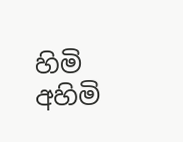හිමි අහිමි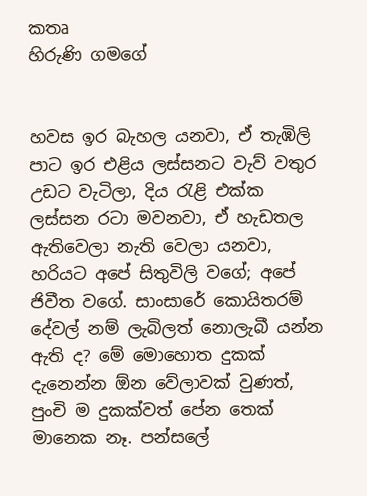කතෘ
හිරුණි ගමගේ


හවස ඉර බැහල යනවා, ඒ තැඹිලි පාට ඉර එළිය ලස්සනට වැව් වතුර උඩට වැටිලා, දිය රැළි එක්ක ලස්සන රටා මවනවා, ඒ හැඩතල ඇතිවෙලා නැති වෙලා යනවා, හරියට අපේ සිතුවිලි වගේ; අපේ ජිවීත වගේ. සාංසාරේ කොයිතරම් දේවල් නම් ලැබිලත් නොලැබී යන්න ඇති ද? මේ මොහොත දුකක් දැනෙන්න ඕන වේලාවක් වුණත්, පුංචි ම දුකක්වත් පේන තෙක් මානෙක නෑ. පන්සලේ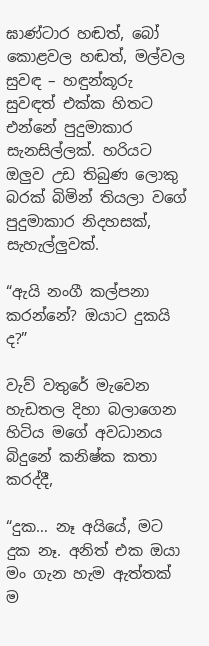ඝාණ්ටාර හඬත්, බෝ කොළවල හඬත්, මල්වල සුවඳ – හඳුන්කූරු  සුවඳත් එක්ක හිතට එන්නේ පුදුමාකාර සැනසිල්ලක්. හරියට ඔලුව උඩ තිබුණ ලොකු බරක් බිමින් තියලා වගේ පුදුමාකාර නිදහසක්, සැහැල්ලුවක්.

“ඇයි නංගී කල්පනා කරන්නේ? ඔයාට දුකයි ද?”

වැව් වතුරේ මැවෙන හැඩතල දිහා බලාගෙන හිටිය මගේ අවධානය බිදුනේ කනිෂ්ක කතා කරද්දී,

“දුක… නෑ අයියේ, මට දුක නෑ. අනිත් එක ඔයා මං ගැන හැම ඇත්තක් ම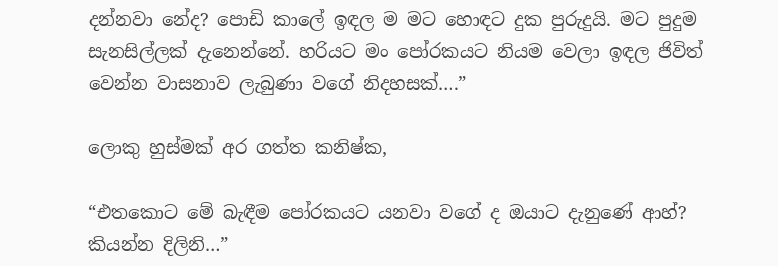දන්නවා නේද? පොඩි කාලේ ඉඳල ම මට හොඳට දුක පුරුදුයි. මට පුදුම සැනසිල්ලක් දැනෙන්නේ. හරියට මං පෝරකයට නියම වෙලා ඉඳල ජිවිත් වෙන්න වාසනාව ලැබුණා වගේ නිදහසක්….”

ලොකු හුස්මක් අර ගත්ත කනිෂ්ක,

“එතකොට මේ බැඳීම පෝරකයට යනවා වගේ ද ඔයාට දැනුණේ ආහ්? කියන්න දිලිනි…”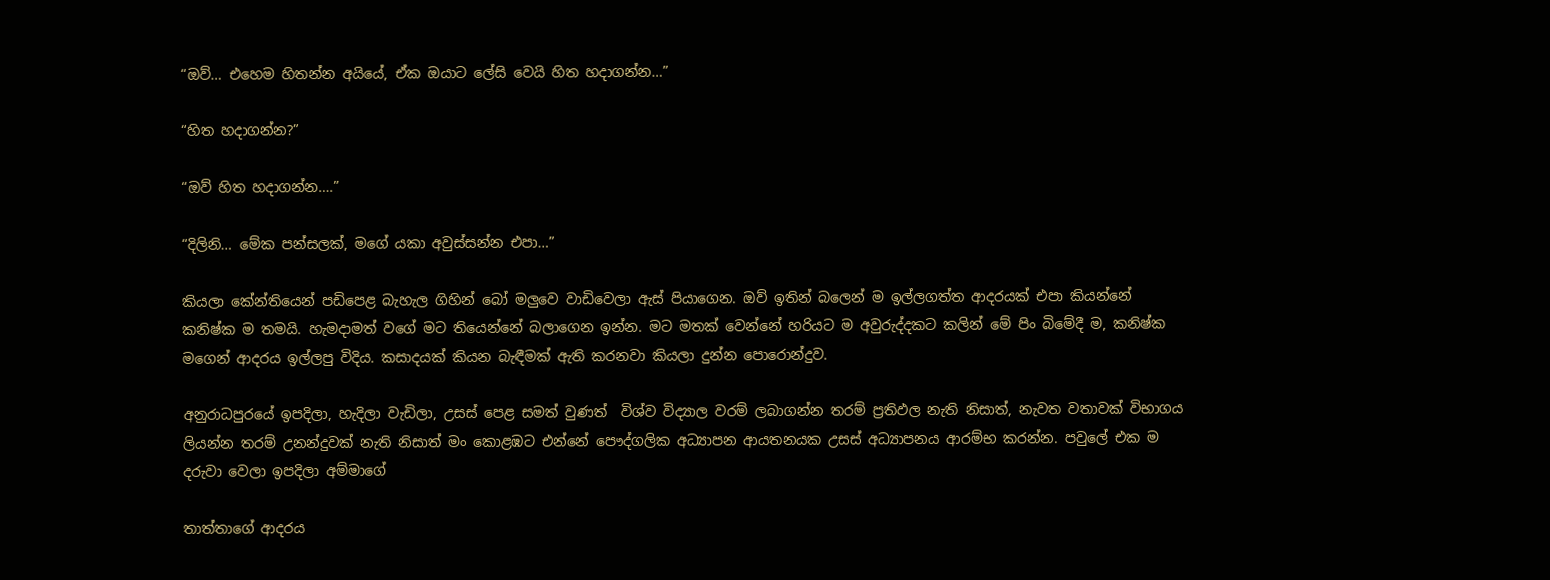“ඔව්… එහෙම හිතන්න අයියේ, ඒක ඔයාට ලේසි වෙයි හිත හදාගන්න…”

“හිත හදාගන්න?”

“ඔව් හිත හදාගන්න….”

“දිලිනි… මේක පන්සලක්, මගේ යකා අවුස්සන්න එපා…”

කියලා කේන්තියෙන් පඩිපෙළ බැහැල ගිහින් බෝ මලුවෙ වාඩිවෙලා ඇස් පියාගෙන. ඔව් ඉතින් බලෙන් ම ඉල්ලගත්ත ආදරයක් එපා කියන්නේ කනිෂ්ක ම තමයි. හැමදාමත් වගේ මට තියෙන්නේ බලාගෙන ඉන්න. මට මතක් වෙන්නේ හරියට ම අවුරුද්දකට කලින් මේ පිං බිමේදී ම, කනිෂ්ක මගෙන් ආදරය ඉල්ලපු විදිය. කසාදයක් කියන බැඳීමක් ඇති කරනවා කියලා දුන්න පොරොන්දුව.

අනුරාධපුරයේ ඉපදිලා, හැදිලා වැඩිලා, උසස් පෙළ සමත් වුණත්  විශ්ව විද්‍යාල වරම් ලබාගන්න තරම් ප්‍රතිඵල නැති නිසාත්, නැවත වතාවක් විභාගය ලියන්න තරම් උනන්දුවක් නැති නිසාත් මං කොළඹට එන්නේ පෞද්ගලික අධ්‍යාපන ආයතනයක උසස් අධ්‍යාපනය ආරම්භ කරන්න. පවුලේ එක ම දරුවා වෙලා ඉපදිලා අම්මාගේ

තාත්තාගේ ආදරය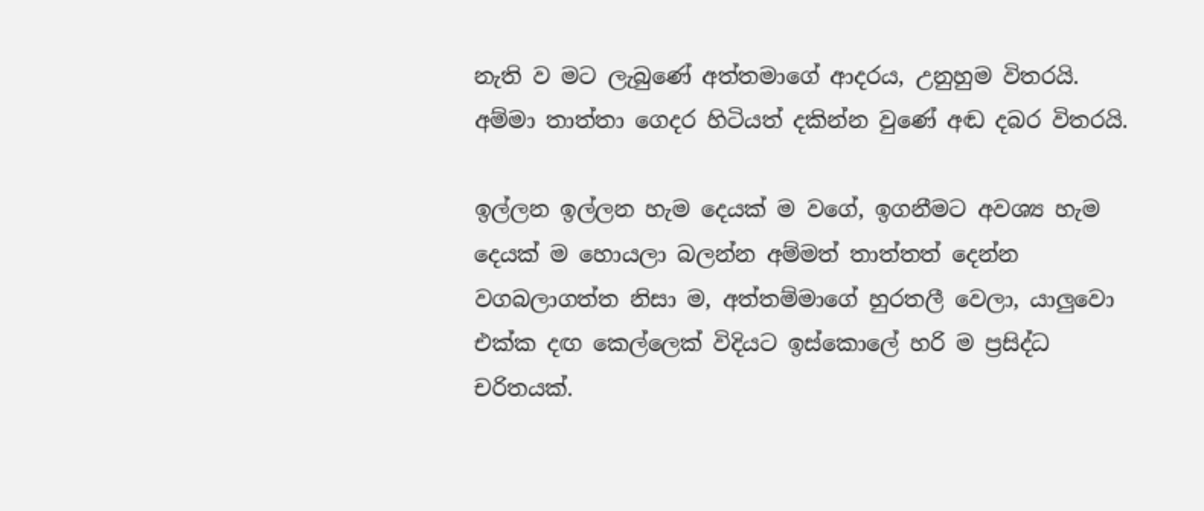නැති ව මට ලැබුණේ අත්තමාගේ ආදරය, උනුහුම විතරයි. අම්මා තාත්තා ගෙදර හිටියත් දකින්න වුණේ අඬ දබර විතරයි.

ඉල්ලන ඉල්ලන හැම දෙයක් ම වගේ, ඉගනීමට අවශ්‍ය හැම දෙයක් ම හොයලා බලන්න අම්මත් තාත්තත් දෙන්න වගබලාගත්ත නිසා ම, අත්තම්මාගේ හුරතලී වෙලා, යාලුවො එක්ක දඟ කෙල්ලෙක් විදියට ඉස්කොලේ හරි ම ප්‍රසිද්ධ  චරිතයක්.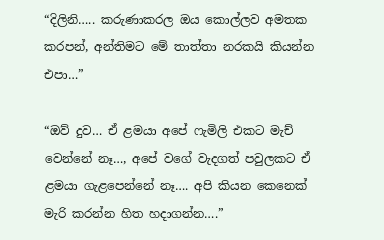“දිලිනි….. කරුණාකරල ඔය කොල්ලව අමතක කරපන්, අන්තිමට මේ තාත්තා නරකයි කියන්න එපා…”

“ඔව් දුව… ඒ ළමයා අපේ ෆැමිලි එකට මැච් වෙන්නේ නෑ…, අපේ වගේ වැදගත් පවුලකට ඒ ළමයා ගැළපෙන්නේ නෑ…. අපි කියන කෙනෙක් මැරි කරන්න හිත හදාගන්න….”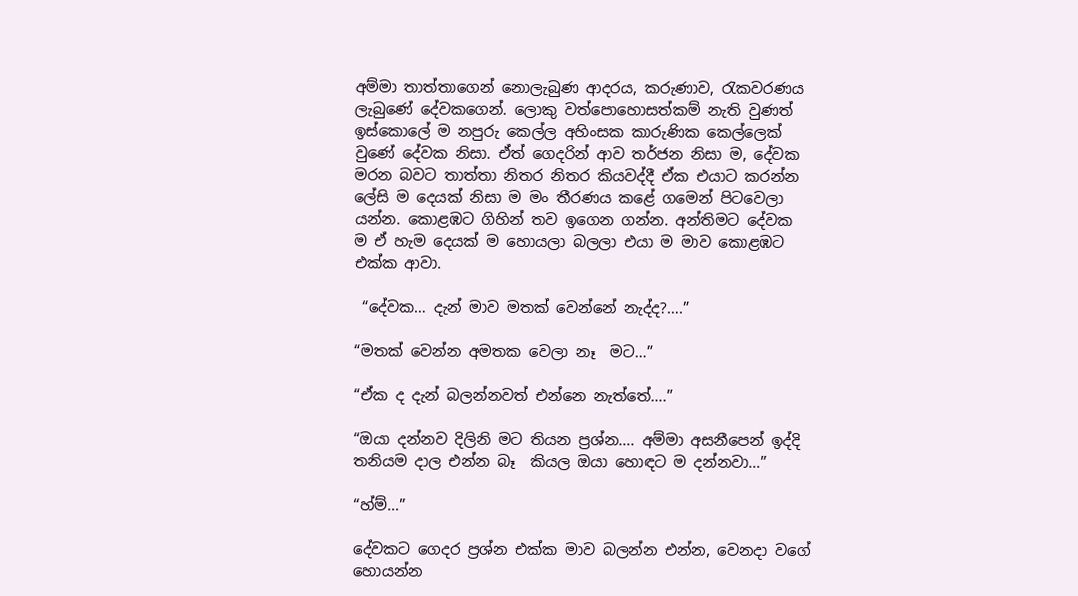අම්මා තාත්තාගෙන් නොලැබුණ ආදරය, කරුණාව, රැකවරණය ලැබුණේ දේවකගෙන්. ලොකු වත්පොහොසත්කම් නැති වුණත් ඉස්කොලේ ම නපුරු කෙල්ල අහිංසක කාරුණික කෙල්ලෙක් වුණේ දේවක නිසා. ඒත් ගෙදරින් ආව තර්ජන නිසා ම, දේවක මරන බවට තාත්තා නිතර නිතර කියවද්දී ඒක එයාට කරන්න ලේසි ම දෙයක් නිසා ම මං තීරණය කළේ ගමෙන් පිටවෙලා යන්න. කොළඹට ගිහින් තව ඉගෙන ගන්න. අන්තිමට දේවක ම ඒ හැම දෙයක් ම හොයලා බලලා එයා ම මාව කොළඹට එක්ක ආවා.

 “දේවක… දැන් මාව මතක් වෙන්නේ නැද්ද?….”

“මතක් වෙන්න අමතක වෙලා නෑ  මට…”

“ඒක ද දැන් බලන්නවත් එන්නෙ නැත්තේ….”

“ඔයා දන්නව දිලිනි මට තියන ප්‍රශ්න…. අම්මා අසනීපෙන් ඉද්දි තනියම දාල එන්න බෑ  කියල ඔයා හොඳට ම දන්නවා…”

“හ්ම්…”

දේවකට ගෙදර ප්‍රශ්න එක්ක මාව බලන්න එන්න, වෙනදා වගේ හොයන්න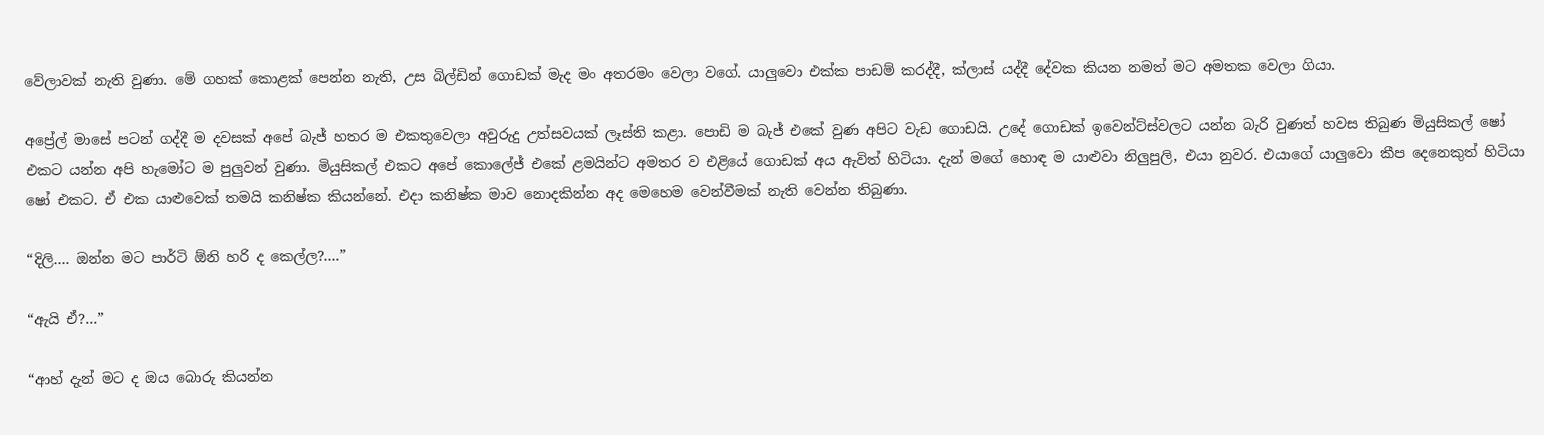වේලාවක් නැති වුණා. මේ ගහක් කොළක් පෙන්න නැති, උස බිල්ඩින් ගොඩක් මැද මං අතරමං වෙලා වගේ. යාලුවො එක්ක පාඩම් කරද්දී, ක්ලාස් යද්දී දේවක කියන නමත් මට අමතක වෙලා ගියා.

අප්‍රේල් මාසේ පටන් ගද්දී ම දවසක් අපේ බැජ් හතර ම එකතුවෙලා අවුරුදු උත්සවයක් ලෑස්ති කළා. පොඩි ම බැජ් එකේ වුණ අපිට වැඩ ගොඩයි. උදේ ගොඩක් ඉවෙන්ට්ස්වලට යන්න බැරි වුණත් හවස තිබුණ මියුසිකල් ෂෝ එකට යන්න අපි හැමෝට ම පුලුවන් වුණා. මියුසිකල් එකට අපේ කොලේජ් එකේ ළමයින්ට අමතර ව එළියේ ගොඩක් අය ඇවිත් හිටියා. දැන් මගේ හොඳ ම යාළුවා නිලුපුලි, එයා නුවර. එයාගේ යාලුවො කීප දෙනෙකුත් හිටියා ෂෝ එකට. ඒ එක යාළුවෙක් තමයි කනිෂ්ක කියන්නේ. එදා කනිෂ්ක මාව නොදකින්න අද මෙහෙම වෙන්වීමක් නැති වෙන්න තිබුණා.

“දිලි…. ඔන්න මට පාර්ටි ඕනි හරි ද කෙල්ල?….”

“ඇයි ඒ?…”

“ආහ් දැන් මට ද ඔය බොරු කියන්න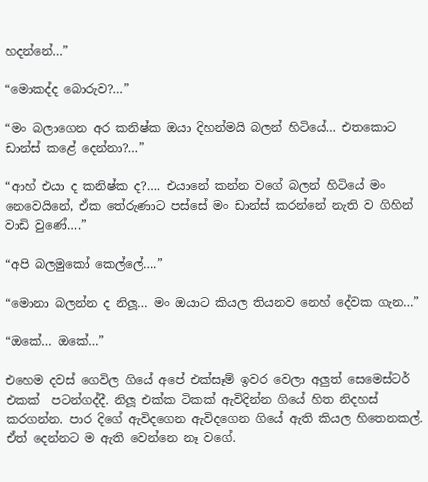හදන්නේ…”

“මොකද්ද බොරුව?…”

“මං බලාගෙන අර කනිෂ්ක ඔයා දිහන්මයි බලන් හිටියේ… එතකොට ඩාන්ස් කළේ දෙන්නා?…”

“ආහ් එයා ද කනිෂ්ක ද?…. එයානේ කන්න වගේ බලන් හිටියේ මං නෙවෙයිනේ, ඒක තේරුණාට පස්සේ මං ඩාන්ස් කරන්නේ නැති ව ගිහින් වාඩි වුණේ….”

“අපි බලමුකෝ කෙල්ලේ….”

“මොනා බලන්න ද නිලූ… මං ඔයාට කියල තියනව නෙහ් දේවක ගැන…”

“ඔකේ… ඔකේ…”

එහෙම දවස් ගෙවිල ගියේ අපේ එක්සෑම් ඉවර වෙලා අලුත් සෙමෙස්ටර් එකක්  පටන්ගද්දී. නිලූ එක්ක ටිකක් ඇවිදින්න ගියේ හිත නිදහස් කරගන්න. පාර දිගේ ඇවිදගෙන ඇවිදගෙන ගියේ ඇති කියල හිතෙනකල්. ඒත් දෙන්නට ම ඇති වෙන්නෙ නෑ වගේ.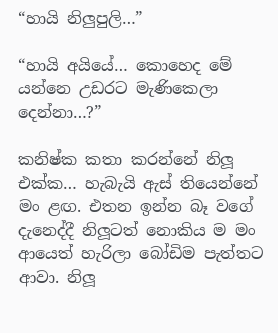“හායි නිලුපුලි…”

“හායි අයියේ… කොහෙද මේ යන්නෙ උඩරට මැණිකෙලා දෙන්නා…?”

කනිෂ්ක කතා කරන්නේ නිලූ එක්ක… හැබැයි ඇස් තියෙන්නේ මං ළඟ. එතන ඉන්න බෑ වගේ දැනෙද්දී නිලූටත් නොකිය ම මං ආයෙත් හැරිලා බෝඩිම පැත්තට ආවා. නිලූ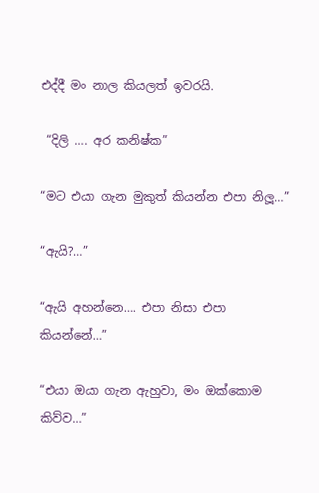එද්දී මං නාල කියලත් ඉවරයි.

 “දිලි …. අර කනිෂ්ක”

“මට එයා ගැන මුකුත් කියන්න එපා නිලූ…”

“ඇයි?…”

“ඇයි අහන්නෙ…. එපා නිසා එපා කියන්නේ…”

“එයා ඔයා ගැන ඇහුවා, මං ඔක්කොම කිව්ව…”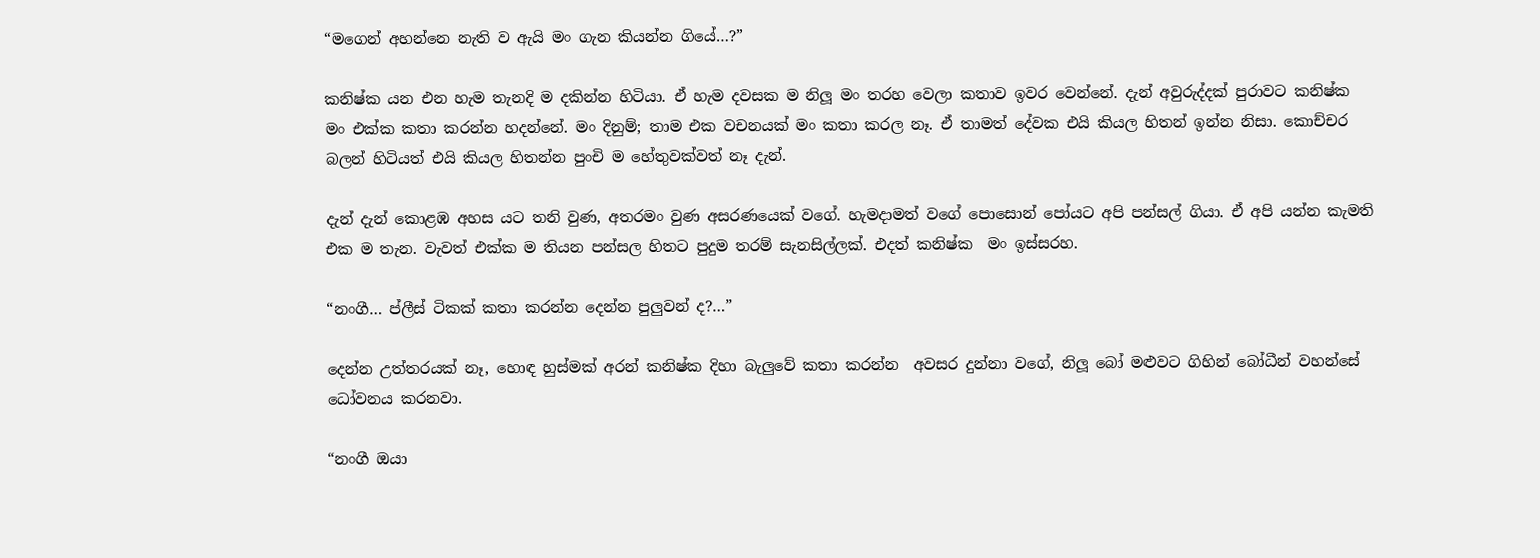“මගෙන් අහන්නෙ නැති ව ඇයි මං ගැන කියන්න ගියේ…?”

කනිෂ්ක යන එන හැම තැනදි ම දකින්න හිටියා. ඒ හැම දවසක ම නිලූ මං තරහ වෙලා කතාව ඉවර වෙන්නේ. දැන් අවුරුද්දක් පුරාවට කනිෂ්ක මං එක්ක කතා කරන්න හදන්නේ. මං දිනුම්; තාම එක වචනයක් මං කතා කරල නෑ. ඒ තාමත් දේවක එයි කියල හිතන් ඉන්න නිසා. කොච්චර බලන් හිටියත් එයි කියල හිතන්න පුංචි ම හේතුවක්වත් නෑ දැන්.

දැන් දැන් කොළඹ අහස යට තනි වුණ, අතරමං වුණ අසරණයෙක් වගේ. හැමදාමත් වගේ පොසොන් පෝයට අපි පන්සල් ගියා. ඒ අපි යන්න කැමති එක ම තැන. වැවත් එක්ක ම තියන පන්සල හිතට පුදුම තරම් සැනසිල්ලක්. එදත් කනිෂ්ක  මං ඉස්සරහ.

“නංගී… ප්ලීස් ටිකක් කතා කරන්න දෙන්න පුලුවන් ද?…”

දෙන්න උත්තරයක් නෑ, හොඳ හුස්මක් අරන් කනිෂ්ක දිහා බැලුවේ කතා කරන්න  අවසර දුන්නා වගේ, නිලූ බෝ මළුවට ගිහින් බෝධීන් වහන්සේ ධෝවනය කරනවා.

“නංගී ඔයා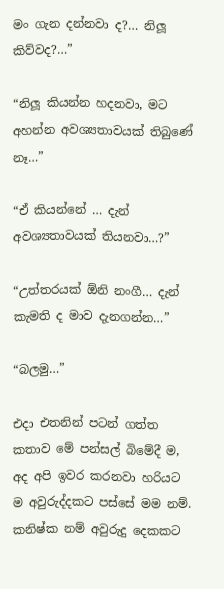මං ගැන දන්නවා ද?… නිලූ කිව්වද?…”

“නිලූ කියන්න හදනවා, මට අහන්න අවශ්‍යතාවයක් තිබුණේ නෑ…”

“ඒ කියන්නේ … දැන් අවශ්‍යතාවයක් තියනවා…?”

“උත්තරයක් ඕනි නංගී… දැන් කැමති ද මාව දැනගන්න…”

“බලමු…”

එදා එතනින් පටන් ගත්ත කතාව මේ පන්සල් බිමේදී ම, අද අපි ඉවර කරනවා හරියට ම අවුරුද්දකට පස්සේ මම නම්. කනිෂ්ක නම් අවුරුදු දෙකකට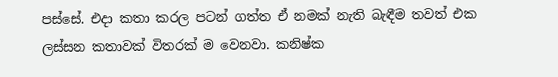පස්සේ. එදා කතා කරල පටන් ගත්ත ඒ නමක් නැති බැඳීම තවත් එක ලස්සන කතාවක් විතරක් ම වෙනවා. කනිෂ්ක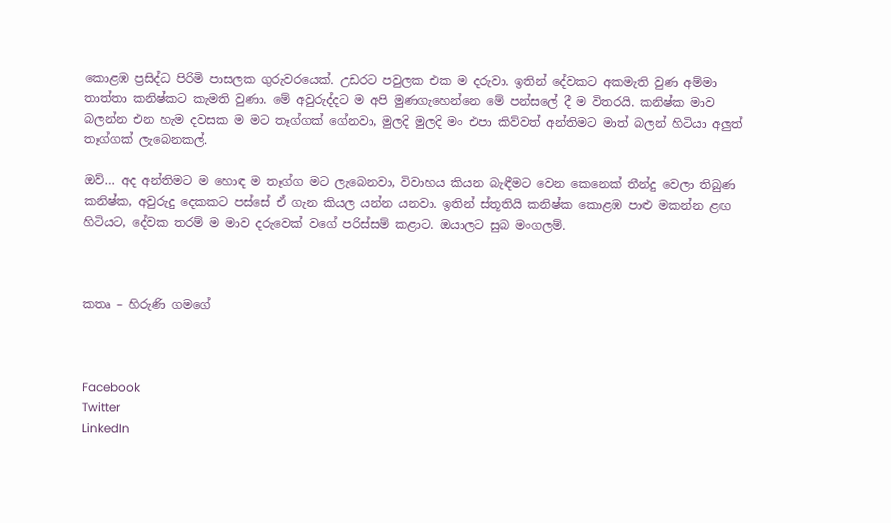කොළඹ ප්‍රසිද්ධ පිරිමි පාසලක ගුරුවරයෙක්. උඩරට පවුලක එක ම දරුවා. ඉතින් දේවකට අකමැති වුණ අම්මා තාත්තා කනිෂ්කට කැමති වුණා. මේ අවුරුද්දට ම අපි මුණගැහෙන්නෙ මේ පන්සලේ දී ම විතරයි. කනිෂ්ක මාව බලන්න එන හැම දවසක ම මට තෑග්ගක් ගේනවා, මුලදි මුලදි මං එපා කිව්වත් අන්තිමට මාත් බලන් හිටියා අලුත් තෑග්ගක් ලැබෙනකල්.

ඔව්… අද අන්තිමට ම හොඳ ම තෑග්ග මට ලැබෙනවා, විවාහය කියන බැඳීමට වෙන කෙනෙක් තීන්දු වෙලා තිබුණ කනිෂ්ක, අවුරුදු දෙකකට පස්සේ ඒ ගැන කියල යන්න යනවා. ඉතින් ස්තූතියි කනිෂ්ක කොළඹ පාළු මකන්න ළඟ හිටියට, දේවක තරම් ම මාව දරුවෙක් වගේ පරිස්සම් කළාට. ඔයාලට සුබ මංගලම්.



කතෘ – හිරුණි ගමගේ



Facebook
Twitter
LinkedIn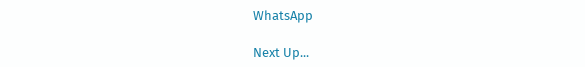WhatsApp

Next Up...